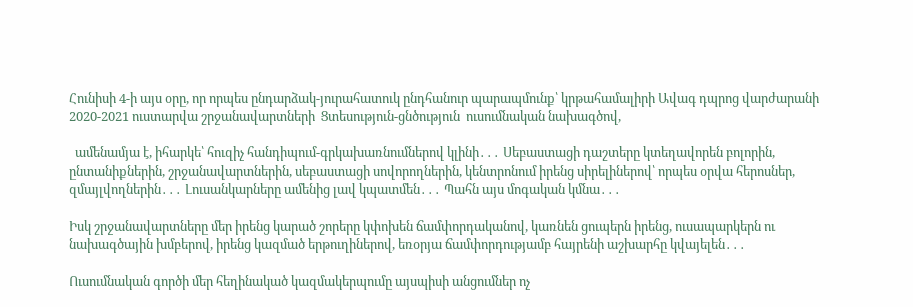Հունիսի 4-ի այս օրը, որ որպես ընդարձակ-յուրահատուկ ընդհանուր պարապմունք՝ կրթահամալիրի Ավագ դպրոց վարժարանի 2020-2021 ուստարվա շրջանավարտների  Ցտեսություն-ցնծություն  ուսումնական նախագծով,

  ամենամյա է, իհարկե՝ հուզիչ հանդիպում-գրկախառնումներով կլինի․․․ Սեբաստացի դաշտերը կտեղավորեն բոլորին, ընտանիքներին, շրջանավարտներին, սեբաստացի սովորողներին, կենտրոնում իրենց սիրելիներով՝ որպես օրվա հերոսներ, զմայլվողներին․․․ Լուսանկարները ամենից լավ կպատմեն․․․ Պահն այս մոգական կմնա․․․

Իսկ շրջանավարտները մեր իրենց կարած շորերը կփոխեն ճամփորդականով, կառնեն ցուպերն իրենց, ուսապարկերն ու նախագծային խմբերով, իրենց կազմած երթուղիներով, եռօրյա ճամփորդությամբ հայրենի աշխարհը կվայելեն․․․

Ուսումնական գործի մեր հեղինակած կազմակերպումը այսպիսի անցումներ ոչ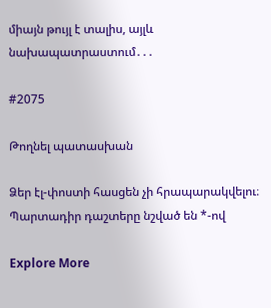միայն թույլ է տալիս, այլև նախապատրաստում․․․

#2075

Թողնել պատասխան

Ձեր էլ-փոստի հասցեն չի հրապարակվելու։ Պարտադիր դաշտերը նշված են *-ով

Explore More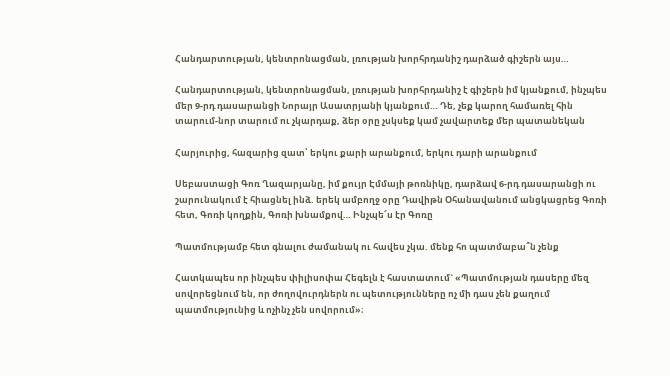Հանդարտության, կենտրոնացման, լռության խորհրդանիշ դարձած գիշերն այս…

Հանդարտության, կենտրոնացման, լռության խորհրդանիշ է գիշերն իմ կյանքում, ինչպես մեր 9-րդ դասարանցի Նորայր Ասատրյանի կյանքում… Դե, չեք կարող համառել հին տարում-նոր տարում ու չկարդաք, ձեր օրը չսկսեք կամ չավարտեք մեր պատանեկան

Հարյուրից, հազարից զատ՝ երկու քարի արանքում, երկու դարի արանքում

Սեբաստացի Գոռ Ղազարյանը, իմ քույր Էմմայի թոռնիկը, դարձավ 6-րդ դասարանցի ու շարունակում է հիացնել ինձ. երեկ ամբողջ օրը Դավիթն Օհանավանում անցկացրեց Գոռի հետ, Գոռի կողքին, Գոռի խնամքով… Ինչպե՜ս էր Գոռը

Պատմությամբ հետ գնալու ժամանակ ու հավես չկա. մենք հո պատմաբա՞ն չենք

Հատկապես որ ինչպես փիլիսոփա Հեգելն է հաստատում` «Պատմության դասերը մեզ սովորեցնում են, որ ժողովուրդներն ու պետությունները ոչ մի դաս չեն քաղում պատմությունից և ոչինչ չեն սովորում»։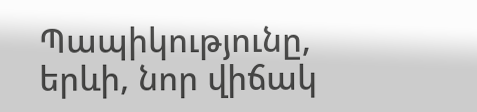Պապիկությունը, երևի, նոր վիճակ